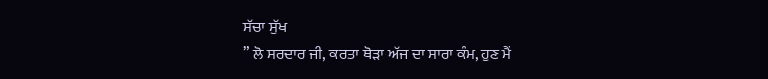ਸੱਚਾ ਸੁੱਖ
” ਲੋ ਸਰਦਾਰ ਜੀ, ਕਰਤਾ ਥੋੜਾ ਅੱਜ ਦਾ ਸਾਰਾ ਕੰਮ, ਹੁਣ ਮੈਂ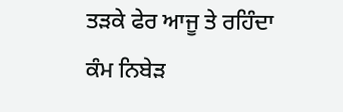ਤੜਕੇ ਫੇਰ ਆਜੂ ਤੇ ਰਹਿੰਦਾ ਕੰਮ ਨਿਬੇੜ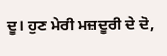ਦੂ। ਹੁਣ ਮੇਰੀ ਮਜ਼ਦੂਰੀ ਦੇ ਦੋ,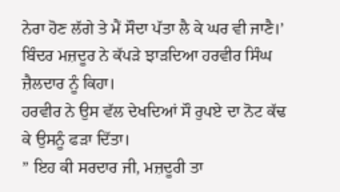ਨੇਰਾ ਹੋਣ ਲੱਗੇ ਤੇ ਮੈਂ ਸੌਦਾ ਪੱਤਾ ਲੈ ਕੇ ਘਰ ਵੀ ਜਾਣੈ।’ ਬਿੰਦਰ ਮਜ਼ਦੂਰ ਨੇ ਕੱਪੜੇ ਝਾੜਦਿਆ ਹਰਵੀਰ ਸਿੰਘ ਜ਼ੈਲਦਾਰ ਨੂੰ ਕਿਹਾ।
ਹਰਵੀਰ ਨੇ ਉਸ ਵੱਲ ਦੇਖਦਿਆਂ ਸੌ ਰੁਪਏ ਦਾ ਨੋਟ ਕੱਢ ਕੇ ਉਸਨੂੰ ਫੜਾ ਦਿੱਤਾ।
” ਇਹ ਕੀ ਸਰਦਾਰ ਜੀ, ਮਜ਼ਦੂਰੀ ਤਾ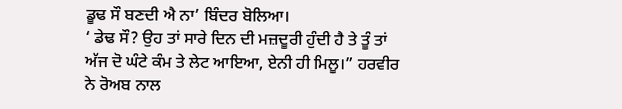ਡੂਢ ਸੌ ਬਣਦੀ ਐ ਨਾ’ ਬਿੰਦਰ ਬੋਲਿਆ।
‘ ਡੇਢ ਸੌ? ਉਹ ਤਾਂ ਸਾਰੇ ਦਿਨ ਦੀ ਮਜ਼ਦੂਰੀ ਹੁੰਦੀ ਹੈ ਤੇ ਤੂੰ ਤਾਂ ਅੱਜ ਦੋ ਘੰਟੇ ਕੰਮ ਤੇ ਲੇਟ ਆਇਆ, ਏਨੀ ਹੀ ਮਿਲੂ।” ਹਰਵੀਰ ਨੇ ਰੋਅਬ ਨਾਲ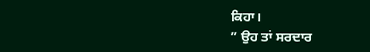ਕਿਹਾ।
” ਉਹ ਤਾਂ ਸਰਦਾਰ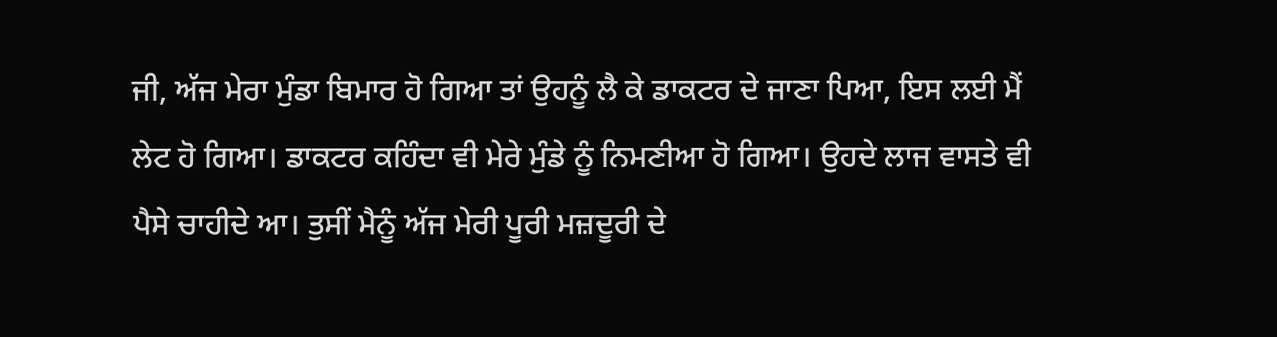ਜੀ, ਅੱਜ ਮੇਰਾ ਮੁੰਡਾ ਬਿਮਾਰ ਹੋ ਗਿਆ ਤਾਂ ਉਹਨੂੰ ਲੈ ਕੇ ਡਾਕਟਰ ਦੇ ਜਾਣਾ ਪਿਆ, ਇਸ ਲਈ ਮੈਂ ਲੇਟ ਹੋ ਗਿਆ। ਡਾਕਟਰ ਕਹਿੰਦਾ ਵੀ ਮੇਰੇ ਮੁੰਡੇ ਨੂੰ ਨਿਮਣੀਆ ਹੋ ਗਿਆ। ਉਹਦੇ ਲਾਜ ਵਾਸਤੇ ਵੀ ਪੈਸੇ ਚਾਹੀਦੇ ਆ। ਤੁਸੀਂ ਮੈਨੂੰ ਅੱਜ ਮੇਰੀ ਪੂਰੀ ਮਜ਼ਦੂਰੀ ਦੇ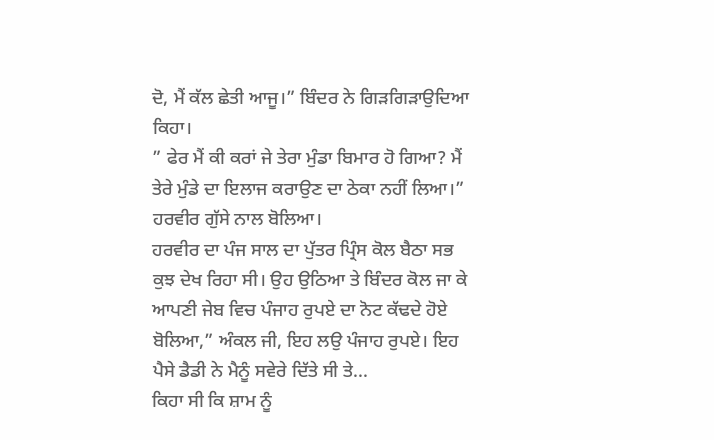ਦੋ, ਮੈਂ ਕੱਲ ਛੇਤੀ ਆਜੂ।” ਬਿੰਦਰ ਨੇ ਗਿੜਗਿੜਾਉਦਿਆ ਕਿਹਾ।
” ਫੇਰ ਮੈਂ ਕੀ ਕਰਾਂ ਜੇ ਤੇਰਾ ਮੁੰਡਾ ਬਿਮਾਰ ਹੋ ਗਿਆ? ਮੈਂ ਤੇਰੇ ਮੁੰਡੇ ਦਾ ਇਲਾਜ ਕਰਾਉਣ ਦਾ ਠੇਕਾ ਨਹੀਂ ਲਿਆ।” ਹਰਵੀਰ ਗੁੱਸੇ ਨਾਲ ਬੋਲਿਆ।
ਹਰਵੀਰ ਦਾ ਪੰਜ ਸਾਲ ਦਾ ਪੁੱਤਰ ਪ੍ਰਿੰਸ ਕੋਲ ਬੈਠਾ ਸਭ ਕੁਝ ਦੇਖ ਰਿਹਾ ਸੀ। ਉਹ ਉਠਿਆ ਤੇ ਬਿੰਦਰ ਕੋਲ ਜਾ ਕੇ ਆਪਣੀ ਜੇਬ ਵਿਚ ਪੰਜਾਹ ਰੁਪਏ ਦਾ ਨੋਟ ਕੱਢਦੇ ਹੋਏ ਬੋਲਿਆ,” ਅੰਕਲ ਜੀ, ਇਹ ਲਉ ਪੰਜਾਹ ਰੁਪਏ। ਇਹ ਪੈਸੇ ਡੈਡੀ ਨੇ ਮੈਨੂੰ ਸਵੇਰੇ ਦਿੱਤੇ ਸੀ ਤੇ...
ਕਿਹਾ ਸੀ ਕਿ ਸ਼ਾਮ ਨੂੰ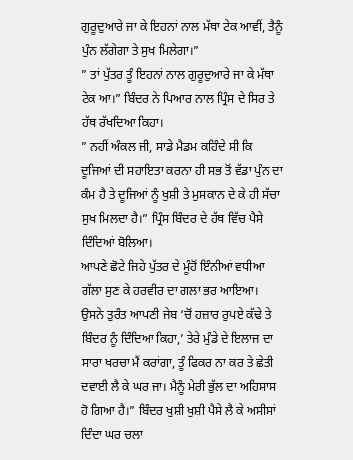ਗੁਰੂਦੁਆਰੇ ਜਾ ਕੇ ਇਹਨਾਂ ਨਾਲ ਮੱਥਾ ਟੇਕ ਆਵੀਂ, ਤੈਨੂੰ ਪੁੰਨ ਲੱਗੇਗਾ ਤੇ ਸੁਖ ਮਿਲੇਗਾ।”
” ਤਾਂ ਪੁੱਤਰ ਤੂੰ ਇਹਨਾਂ ਨਾਲ ਗੁਰੂਦੁਆਰੇ ਜਾ ਕੇ ਮੱਥਾ ਟੇਕ ਆ।” ਬਿੰਦਰ ਨੇ ਪਿਆਰ ਨਾਲ ਪ੍ਰਿੰਸ ਦੇ ਸਿਰ ਤੇ ਹੱਥ ਰੱਖਦਿਆ ਕਿਹਾ।
” ਨਹੀਂ ਅੰਕਲ ਜੀ, ਸਾਡੇ ਮੈਡਮ ਕਹਿੰਦੇ ਸੀ ਕਿ ਦੂਜਿਆਂ ਦੀ ਸਹਾਇਤਾ ਕਰਨਾ ਹੀ ਸਭ ਤੋਂ ਵੱਡਾ ਪੁੰਨ ਦਾ ਕੰਮ ਹੈ ਤੇ ਦੂਜਿਆਂ ਨੂੰ ਖੁਸ਼ੀ ਤੇ ਮੁਸਕਾਨ ਦੇ ਕੇ ਹੀ ਸੱਚਾ ਸੁਖ ਮਿਲਦਾ ਹੈ।” ਪ੍ਰਿੰਸ ਬਿੰਦਰ ਦੇ ਹੱਥ ਵਿੱਚ ਪੈਸੇ ਦਿੰਦਿਆਂ ਬੋਲਿਆ।
ਆਪਣੇ ਛੋਟੇ ਜਿਹੇ ਪੁੱਤਰ ਦੇ ਮੂੰਹੋਂ ਇੰਨੀਆਂ ਵਧੀਆ ਗੱਲਾ ਸੁਣ ਕੇ ਹਰਵੀਰ ਦਾ ਗਲਾ ਭਰ ਆਇਆ। ਉਸਨੇ ਤੁਰੰਤ ਆਪਣੀ ਜੇਬ ‘ਚੋਂ ਹਜ਼ਾਰ ਰੁਪਏ ਕੱਢੇ ਤੇ ਬਿੰਦਰ ਨੂੰ ਦਿੰਦਿਆ ਕਿਹਾ,’ ਤੇਰੇ ਮੁੰਡੇ ਦੇ ਇਲਾਜ ਦਾ ਸਾਰਾ ਖਰਚਾ ਮੈਂ ਕਰਾਂਗਾ, ਤੂੰ ਫਿਕਰ ਨਾ ਕਰ ਤੇ ਛੇਤੀ ਦਵਾਈ ਲੈ ਕੇ ਘਰ ਜਾ। ਮੈਨੂੰ ਮੇਰੀ ਭੁੱਲ ਦਾ ਅਹਿਸਾਸ ਹੋ ਗਿਆ ਹੈ।” ਬਿੰਦਰ ਖੁਸ਼ੀ ਖੁਸ਼ੀ ਪੈਸੇ ਲੈ ਕੇ ਅਸੀਸਾਂ ਦਿੰਦਾ ਘਰ ਚਲਾ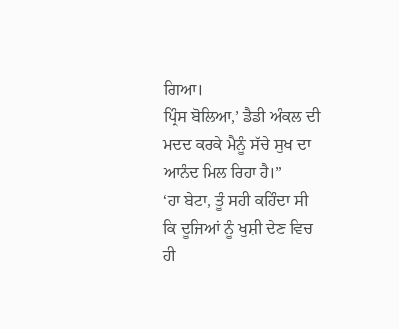ਗਿਆ।
ਪ੍ਰਿੰਸ ਬੋਲਿਆ,’ ਡੈਡੀ ਅੰਕਲ ਦੀ ਮਦਦ ਕਰਕੇ ਮੈਨੂੰ ਸੱਚੇ ਸੁਖ ਦਾ ਆਨੰਦ ਮਿਲ ਰਿਹਾ ਹੈ।”
‘ਹਾ ਬੇਟਾ, ਤੂੰ ਸਹੀ ਕਹਿੰਦਾ ਸੀ ਕਿ ਦੂਜਿਆਂ ਨੂੰ ਖੁਸ਼ੀ ਦੇਣ ਵਿਚ ਹੀ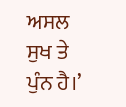ਅਸਲ ਸੁਖ ਤੇ ਪੁੰਨ ਹੈ।’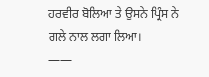ਹਰਵੀਰ ਬੋਲਿਆ ਤੇ ਉਸਨੇ ਪ੍ਰਿੰਸ ਨੇ ਗਲੇ ਨਾਲ ਲਗਾ ਲਿਆ।
——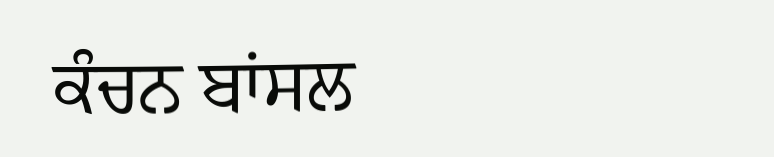ਕੰਚਨ ਬਾਂਸਲ